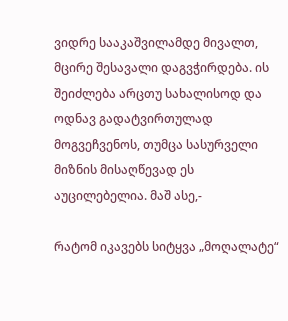ვიდრე სააკაშვილამდე მივალთ, მცირე შესავალი დაგვჭირდება. ის შეიძლება არცთუ სახალისოდ და ოდნავ გადატვირთულად მოგვეჩვენოს, თუმცა სასურველი მიზნის მისაღწევად ეს აუცილებელია. მაშ ასე,-

რატომ იკავებს სიტყვა „მოღალატე“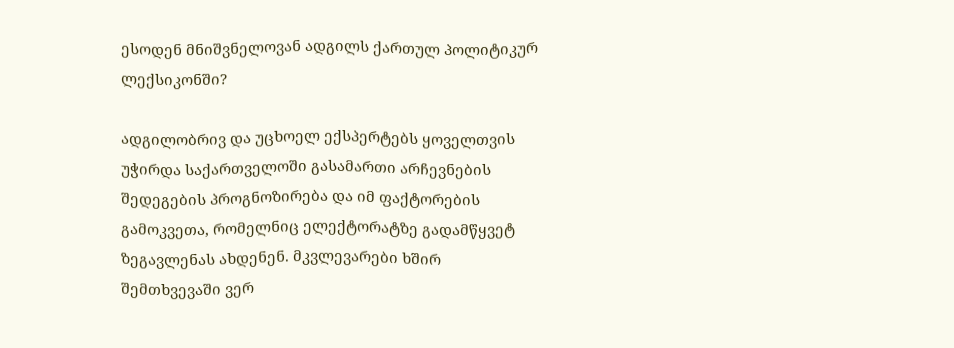ესოდენ მნიშვნელოვან ადგილს ქართულ პოლიტიკურ ლექსიკონში?

ადგილობრივ და უცხოელ ექსპერტებს ყოველთვის უჭირდა საქართველოში გასამართი არჩევნების შედეგების პროგნოზირება და იმ ფაქტორების გამოკვეთა, რომელნიც ელექტორატზე გადამწყვეტ ზეგავლენას ახდენენ. მკვლევარები ხშირ შემთხვევაში ვერ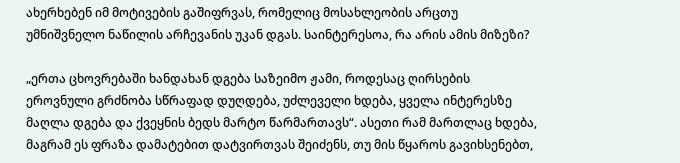ახერხებენ იმ მოტივების გაშიფრვას, რომელიც მოსახლეობის არცთუ უმნიშვნელო ნაწილის არჩევანის უკან დგას. საინტერესოა, რა არის ამის მიზეზი?

„ერთა ცხოვრებაში ხანდახან დგება საზეიმო ჟამი, როდესაც ღირსების ეროვნული გრძნობა სწრაფად დუღდება, უძლეველი ხდება, ყველა ინტერესზე მაღლა დგება და ქვეყნის ბედს მარტო წარმართავს“. ასეთი რამ მართლაც ხდება, მაგრამ ეს ფრაზა დამატებით დატვირთვას შეიძენს, თუ მის წყაროს გავიხსენებთ,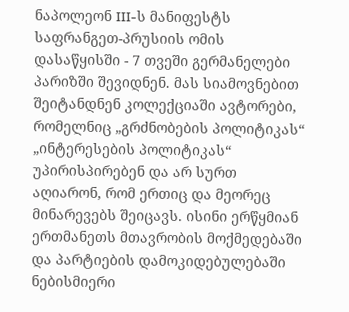ნაპოლეონ III-ს მანიფესტს საფრანგეთ-პრუსიის ომის დასაწყისში - 7 თვეში გერმანელები პარიზში შევიდნენ. მას სიამოვნებით შეიტანდნენ კოლექციაში ავტორები, რომელნიც „გრძნობების პოლიტიკას“ „ინტერესების პოლიტიკას“ უპირისპირებენ და არ სურთ აღიარონ, რომ ერთიც და მეორეც მინარევებს შეიცავს. ისინი ერწყმიან ერთმანეთს მთავრობის მოქმედებაში და პარტიების დამოკიდებულებაში ნებისმიერი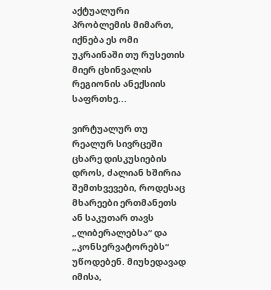აქტუალური პრობლემის მიმართ, იქნება ეს ომი უკრაინაში თუ რუსეთის მიერ ცხინვალის რეგიონის ანექსიის საფრთხე...

ვირტუალურ თუ რეალურ სივრცეში ცხარე დისკუსიების დროს, ძალიან ხშირია შემთხვევები, როდესაც მხარეები ერთმანეთს ან საკუთარ თავს „ლიბერალებსა“ და „კონსერვატორებს“ უწოდებენ. მიუხედავად იმისა,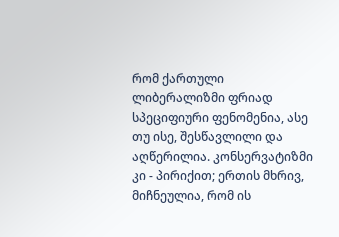რომ ქართული ლიბერალიზმი ფრიად სპეციფიური ფენომენია, ასე თუ ისე, შესწავლილი და აღწერილია. კონსერვატიზმი კი - პირიქით; ერთის მხრივ, მიჩნეულია, რომ ის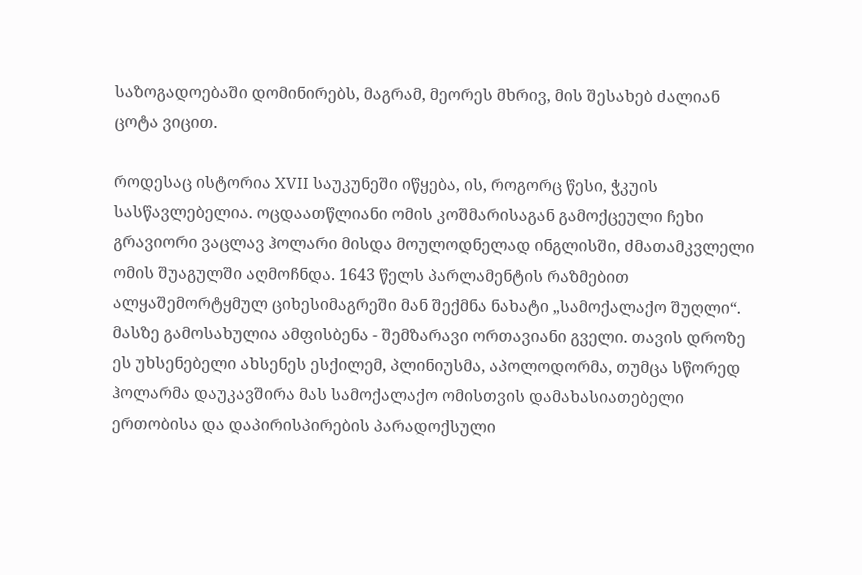საზოგადოებაში დომინირებს, მაგრამ, მეორეს მხრივ, მის შესახებ ძალიან ცოტა ვიცით.

როდესაც ისტორია XVII საუკუნეში იწყება, ის, როგორც წესი, ჭკუის სასწავლებელია. ოცდაათწლიანი ომის კოშმარისაგან გამოქცეული ჩეხი გრავიორი ვაცლავ ჰოლარი მისდა მოულოდნელად ინგლისში, ძმათამკვლელი ომის შუაგულში აღმოჩნდა. 1643 წელს პარლამენტის რაზმებით ალყაშემორტყმულ ციხესიმაგრეში მან შექმნა ნახატი „სამოქალაქო შუღლი“. მასზე გამოსახულია ამფისბენა - შემზარავი ორთავიანი გველი. თავის დროზე ეს უხსენებელი ახსენეს ესქილემ, პლინიუსმა, აპოლოდორმა, თუმცა სწორედ ჰოლარმა დაუკავშირა მას სამოქალაქო ომისთვის დამახასიათებელი ერთობისა და დაპირისპირების პარადოქსული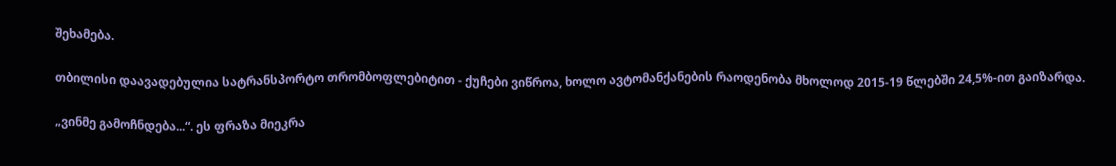შეხამება.

თბილისი დაავადებულია სატრანსპორტო თრომბოფლებიტით - ქუჩები ვიწროა, ხოლო ავტომანქანების რაოდენობა მხოლოდ 2015-19 წლებში 24,5%-ით გაიზარდა.

„ვინმე გამოჩნდება...“. ეს ფრაზა მიეკრა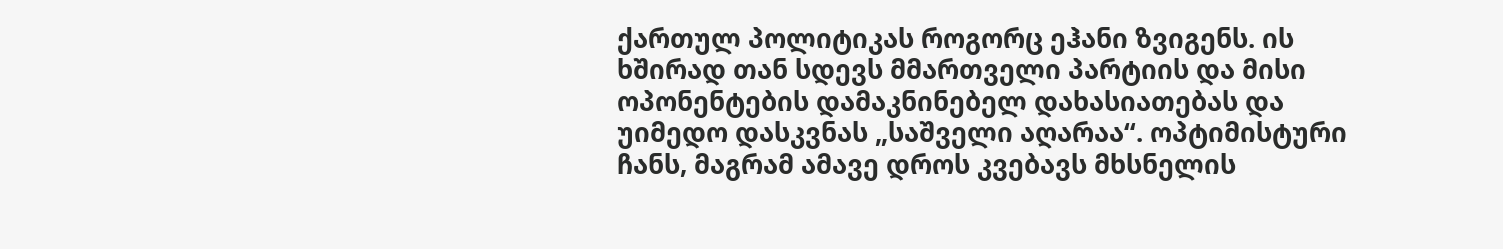ქართულ პოლიტიკას როგორც ეჰანი ზვიგენს. ის ხშირად თან სდევს მმართველი პარტიის და მისი ოპონენტების დამაკნინებელ დახასიათებას და უიმედო დასკვნას „საშველი აღარაა“. ოპტიმისტური ჩანს, მაგრამ ამავე დროს კვებავს მხსნელის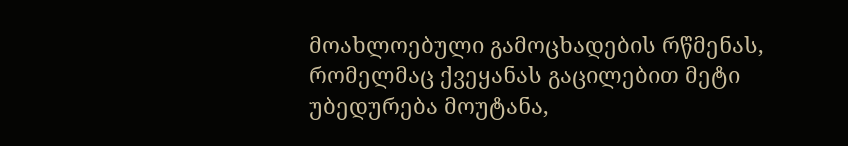მოახლოებული გამოცხადების რწმენას, რომელმაც ქვეყანას გაცილებით მეტი უბედურება მოუტანა,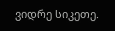ვიდრე სიკეთე.